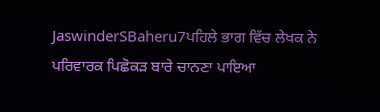JaswinderSBaheru7ਪਹਿਲੇ ਭਾਗ ਵਿੱਚ ਲੇਖਕ ਨੇ ਪਰਿਵਾਰਕ ਪਿਛੋਕੜ ਬਾਰੇ ਚਾਨਣਾ ਪਾਇਆ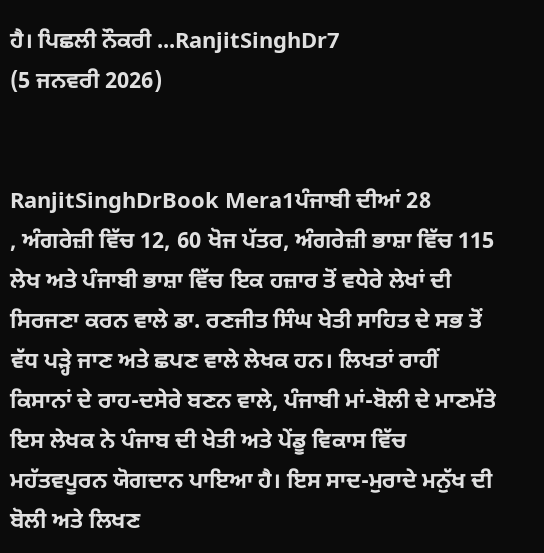ਹੈ। ਪਿਛਲੀ ਨੌਕਰੀ ...RanjitSinghDr7
(5 ਜਨਵਰੀ 2026)


RanjitSinghDrBook Mera1ਪੰਜਾਬੀ ਦੀਆਂ 28
, ਅੰਗਰੇਜ਼ੀ ਵਿੱਚ 12, 60 ਖੋਜ ਪੱਤਰ, ਅੰਗਰੇਜ਼ੀ ਭਾਸ਼ਾ ਵਿੱਚ 115 ਲੇਖ ਅਤੇ ਪੰਜਾਬੀ ਭਾਸ਼ਾ ਵਿੱਚ ਇਕ ਹਜ਼ਾਰ ਤੋਂ ਵਧੇਰੇ ਲੇਖਾਂ ਦੀ ਸਿਰਜਣਾ ਕਰਨ ਵਾਲੇ ਡਾ. ਰਣਜੀਤ ਸਿੰਘ ਖੇਤੀ ਸਾਹਿਤ ਦੇ ਸਭ ਤੋਂ ਵੱਧ ਪੜ੍ਹੇ ਜਾਣ ਅਤੇ ਛਪਣ ਵਾਲੇ ਲੇਖਕ ਹਨ। ਲਿਖਤਾਂ ਰਾਹੀਂ ਕਿਸਾਨਾਂ ਦੇ ਰਾਹ-ਦਸੇਰੇ ਬਣਨ ਵਾਲੇ, ਪੰਜਾਬੀ ਮਾਂ-ਬੋਲੀ ਦੇ ਮਾਣਮੱਤੇ ਇਸ ਲੇਖਕ ਨੇ ਪੰਜਾਬ ਦੀ ਖੇਤੀ ਅਤੇ ਪੇਂਡੂ ਵਿਕਾਸ ਵਿੱਚ ਮਹੱਤਵਪੂਰਨ ਯੋਗਦਾਨ ਪਾਇਆ ਹੈ। ਇਸ ਸਾਦ-ਮੁਰਾਦੇ ਮਨੁੱਖ ਦੀ ਬੋਲੀ ਅਤੇ ਲਿਖਣ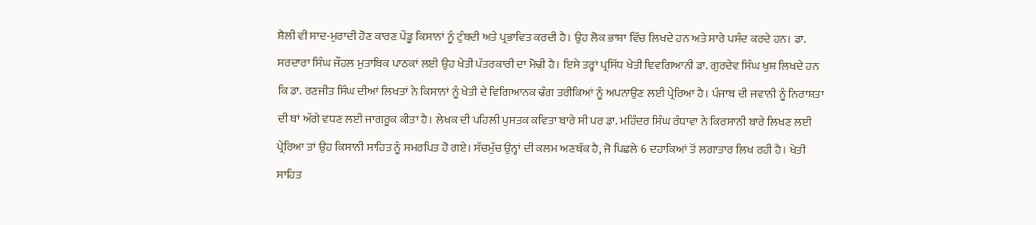ਸ਼ੈਲੀ ਵੀ ਸਾਦ-ਮੁਰਾਦੀ ਹੋਣ ਕਾਰਣ ਪੇਂਡੂ ਕਿਸਾਨਾਂ ਨੂੰ ਟੁੰਬਦੀ ਅਤੇ ਪ੍ਰਭਾਵਿਤ ਕਰਦੀ ਹੈ। ਉਹ ਲੋਕ ਭਾਸ਼ਾ ਵਿੱਚ ਲਿਖਦੇ ਹਨ ਅਤੇ ਸਾਰੇ ਪਸੰਦ ਕਰਦੇ ਹਨ। ਡਾ. ਸਰਦਾਰਾ ਸਿੰਘ ਜੌਹਲ ਮੁਤਾਬਿਕ ਪਾਠਕਾਂ ਲਈ ਉਹ ਖੇਤੀ ਪੱਤਰਕਾਰੀ ਦਾ ਮੋਢੀ ਹੈ। ਇਸੇ ਤਰ੍ਹਾਂ ਪ੍ਰਸਿੱਧ ਖੇਤੀ ਞਿਵਗਿਆਨੀ ਡਾ. ਗੁਰਦੇਵ ਸਿੰਘ ਖੁਸ਼ ਲਿਖਦੇ ਹਨ ਕਿ ਡਾ. ਰਣਜੀਤ ਸਿੰਘ ਦੀਆਂ ਲਿਖਤਾਂ ਨੇ ਕਿਸਾਨਾਂ ਨੂੰ ਖੇਤੀ ਦੇ ਵਿਗਿਆਨਕ ਢੰਗ ਤਰੀਕਿਆਂ ਨੂੰ ਅਪਨਾਉਣ ਲਈ ਪ੍ਰੇਰਿਆ ਹੈ। ਪੰਜਾਬ ਦੀ ਜਵਾਨੀ ਨੂੰ ਨਿਰਾਸ਼ਤਾ ਦੀ ਥਾਂ ਅੱਗੇ ਵਧਣ ਲਈ ਜਾਗਰੂਕ ਕੀਤਾ ਹੈ। ਲੇਖਕ ਦੀ ਪਹਿਲੀ ਪੁਸਤਕ ਕਵਿਤਾ ਬਾਰੇ ਸੀ ਪਰ ਡਾ. ਮਹਿੰਦਰ ਸਿੰਘ ਰੰਧਾਵਾ ਨੇ ਕਿਰਸਾਨੀ ਬਾਰੇ ਲਿਖਣ ਲਈ ਪ੍ਰੇਰਿਆ ਤਾਂ ਉਹ ਕਿਸਾਨੀ ਸਾਹਿਤ ਨੂੰ ਸਮਰਪਿਤ ਹੋ ਗਏ। ਸੱਚਮੁੱਚ ਉਨ੍ਹਾਂ ਦੀ ਕਲਮ ਅਣਥੱਕ ਹੈ, ਜੋ ਪਿਛਲੇ 6 ਦਹਾਕਿਆਂ ਤੋਂ ਲਗਾਤਾਰ ਲਿਖ ਰਹੀ ਹੈ। ਖੇਤੀ ਸਾਹਿਤ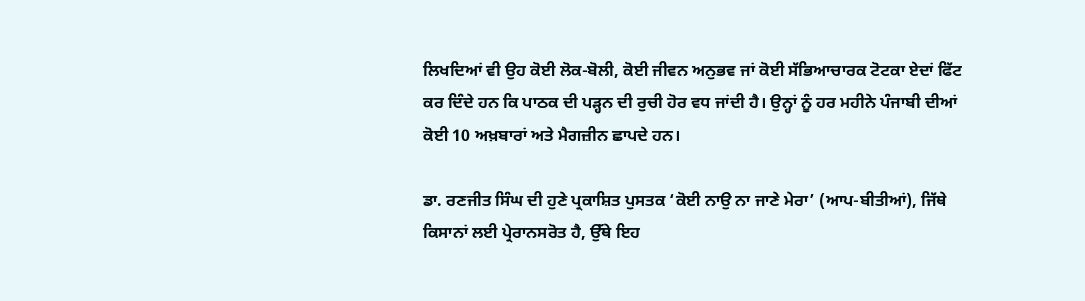ਲਿਖਦਿਆਂ ਵੀ ਉਹ ਕੋਈ ਲੋਕ-ਬੋਲੀ, ਕੋਈ ਜੀਵਨ ਅਨੁਭਵ ਜਾਂ ਕੋਈ ਸੱਭਿਆਚਾਰਕ ਟੋਟਕਾ ਏਦਾਂ ਫਿੱਟ ਕਰ ਦਿੰਦੇ ਹਨ ਕਿ ਪਾਠਕ ਦੀ ਪੜ੍ਹਨ ਦੀ ਰੁਚੀ ਹੋਰ ਵਧ ਜਾਂਦੀ ਹੈ। ਉਨ੍ਹਾਂ ਨੂੰ ਹਰ ਮਹੀਨੇ ਪੰਜਾਬੀ ਦੀਆਂ ਕੋਈ 10 ਅਖ਼ਬਾਰਾਂ ਅਤੇ ਮੈਗਜ਼ੀਨ ਛਾਪਦੇ ਹਨ।

ਡਾ. ਰਣਜੀਤ ਸਿੰਘ ਦੀ ਹੁਣੇ ਪ੍ਰਕਾਸ਼ਿਤ ਪੁਸਤਕ ‘ਕੋਈ ਨਾਉ ਨਾ ਜਾਣੇ ਮੇਰਾ’ (ਆਪ-ਬੀਤੀਆਂ), ਜਿੱਥੇ ਕਿਸਾਨਾਂ ਲਈ ਪ੍ਰੇਰਾਨਸਰੋਤ ਹੈ, ਉੱਥੇ ਇਹ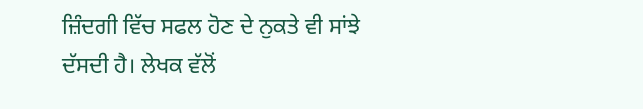ਜ਼ਿੰਦਗੀ ਵਿੱਚ ਸਫਲ ਹੋਣ ਦੇ ਨੁਕਤੇ ਵੀ ਸਾਂਝੇ ਦੱਸਦੀ ਹੈ। ਲੇਖਕ ਵੱਲੋਂ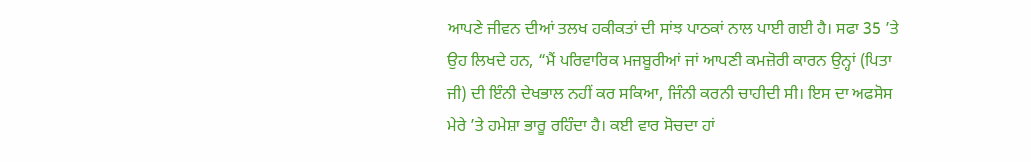ਆਪਣੇ ਜੀਵਨ ਦੀਆਂ ਤਲਖ ਹਕੀਕਤਾਂ ਦੀ ਸਾਂਝ ਪਾਠਕਾਂ ਨਾਲ ਪਾਈ ਗਈ ਹੈ। ਸਫਾ 35 ’ਤੇ ਉਹ ਲਿਖਦੇ ਹਨ, “ਮੈਂ ਪਰਿਵਾਰਿਕ ਮਜਬੂਰੀਆਂ ਜਾਂ ਆਪਣੀ ਕਮਜ਼ੋਰੀ ਕਾਰਨ ਉਨ੍ਹਾਂ (ਪਿਤਾ ਜੀ) ਦੀ ਇੰਨੀ ਦੇਖਭਾਲ ਨਹੀਂ ਕਰ ਸਕਿਆ, ਜਿੰਨੀ ਕਰਨੀ ਚਾਹੀਦੀ ਸੀ। ਇਸ ਦਾ ਅਫਸੋਸ ਮੇਰੇ ’ਤੇ ਹਮੇਸ਼ਾ ਭਾਰੂ ਰਹਿੰਦਾ ਹੈ। ਕਈ ਵਾਰ ਸੋਚਦਾ ਹਾਂ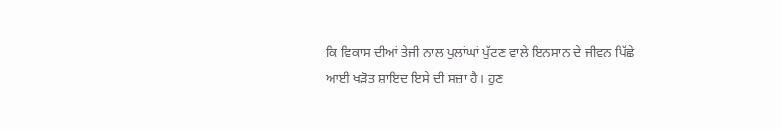ਕਿ ਵਿਕਾਸ ਦੀਆਂ ਤੇਜੀ ਨਾਲ ਪੁਲਾਂਘਾਂ ਪੁੱਟਣ ਵਾਲੇ ਇਨਸਾਨ ਦੇ ਜੀਵਨ ਪਿੱਛੇ ਆਈ ਖੜੋਤ ਸ਼ਾਇਦ ਇਸੇ ਦੀ ਸਜ਼ਾ ਹੈ। ਹੁਣ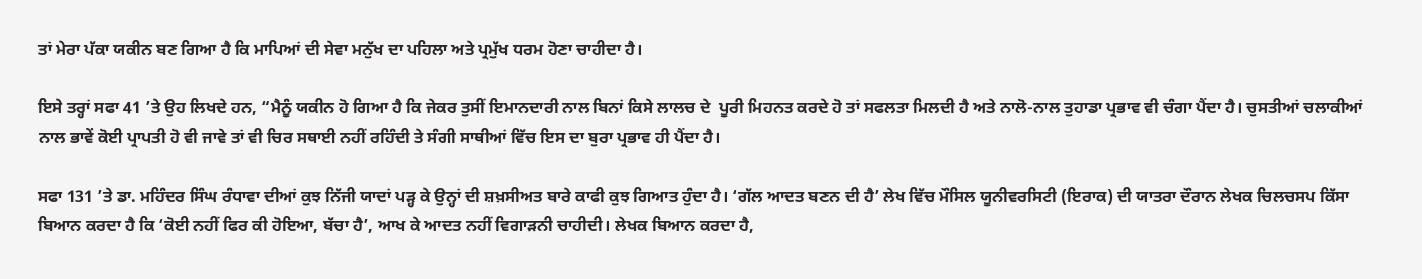ਤਾਂ ਮੇਰਾ ਪੱਕਾ ਯਕੀਨ ਬਣ ਗਿਆ ਹੈ ਕਿ ਮਾਪਿਆਂ ਦੀ ਸੇਵਾ ਮਨੁੱਖ ਦਾ ਪਹਿਲਾ ਅਤੇ ਪ੍ਰਮੁੱਖ ਧਰਮ ਹੋਣਾ ਚਾਹੀਦਾ ਹੈ।

ਇਸੇ ਤਰ੍ਹਾਂ ਸਫਾ 41 ’ਤੇ ਉਹ ਲਿਖਦੇ ਹਨ, “ਮੈਨੂੰ ਯਕੀਨ ਹੋ ਗਿਆ ਹੈ ਕਿ ਜੇਕਰ ਤੁਸੀਂ ਇਮਾਨਦਾਰੀ ਨਾਲ ਬਿਨਾਂ ਕਿਸੇ ਲਾਲਚ ਦੇ  ਪੂਰੀ ਮਿਹਨਤ ਕਰਦੇ ਹੋ ਤਾਂ ਸਫਲਤਾ ਮਿਲਦੀ ਹੈ ਅਤੇ ਨਾਲੋ-ਨਾਲ ਤੁਹਾਡਾ ਪ੍ਰਭਾਵ ਵੀ ਚੰਗਾ ਪੈਂਦਾ ਹੈ। ਚੁਸਤੀਆਂ ਚਲਾਕੀਆਂ ਨਾਲ ਭਾਵੇਂ ਕੋਈ ਪ੍ਰਾਪਤੀ ਹੋ ਵੀ ਜਾਵੇ ਤਾਂ ਵੀ ਚਿਰ ਸਥਾਈ ਨਹੀਂ ਰਹਿੰਦੀ ਤੇ ਸੰਗੀ ਸਾਥੀਆਂ ਵਿੱਚ ਇਸ ਦਾ ਬੁਰਾ ਪ੍ਰਭਾਵ ਹੀ ਪੈਂਦਾ ਹੈ।

ਸਫਾ 131 ’ਤੇ ਡਾ. ਮਹਿੰਦਰ ਸਿੰਘ ਰੰਧਾਵਾ ਦੀਆਂ ਕੁਝ ਨਿੱਜੀ ਯਾਦਾਂ ਪੜ੍ਹ ਕੇ ਉਨ੍ਹਾਂ ਦੀ ਸ਼ਖ਼ਸੀਅਤ ਬਾਰੇ ਕਾਫੀ ਕੁਝ ਗਿਆਤ ਹੁੰਦਾ ਹੈ। ‘ਗੱਲ ਆਦਤ ਬਣਨ ਦੀ ਹੈ’ ਲੇਖ ਵਿੱਚ ਮੌਸਿਲ ਯੂਨੀਵਰਸਿਟੀ (ਇਰਾਕ) ਦੀ ਯਾਤਰਾ ਦੌਰਾਨ ਲੇਖਕ ਚਿਲਚਸਪ ਕਿੱਸਾ ਬਿਆਨ ਕਰਦਾ ਹੈ ਕਿ ‘ਕੋਈ ਨਹੀਂ ਫਿਰ ਕੀ ਹੋਇਆ, ਬੱਚਾ ਹੈ’, ਆਖ ਕੇ ਆਦਤ ਨਹੀਂ ਵਿਗਾੜਨੀ ਚਾਹੀਦੀ। ਲੇਖਕ ਬਿਆਨ ਕਰਦਾ ਹੈ,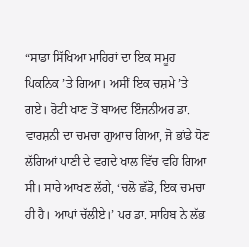“ਸਾਡਾ ਸਿੱਖਿਆ ਮਾਹਿਰਾਂ ਦਾ ਇਕ ਸਮੂਹ ਪਿਕਨਿਕ ’ਤੇ ਗਿਆ। ਅਸੀਂ ਇਕ ਚਸ਼ਮੇ ’ਤੇ ਗਏ। ਰੋਟੀ ਖਾਣ ਤੋਂ ਬਾਅਦ ਇੰਜਨੀਅਰ ਡਾ. ਵਾਰਸ਼ਨੀ ਦਾ ਚਮਚਾ ਗੁਆਚ ਗਿਆ, ਜੋ ਭਾਂਡੇ ਧੋਣ ਲੱਗਿਆਂ ਪਾਣੀ ਦੇ ਵਗਦੇ ਖਾਲ ਵਿੱਚ ਵਹਿ ਗਿਆ ਸੀ। ਸਾਰੇ ਆਖਣ ਲੱਗੇ, ‘ਚਲੋ ਛੱਡੋ, ਇਕ ਚਮਚਾ ਹੀ ਹੈ। ਆਪਾਂ ਚੱਲੀਏ।’ ਪਰ ਡਾ. ਸਾਹਿਬ ਨੇ ਲੱਭ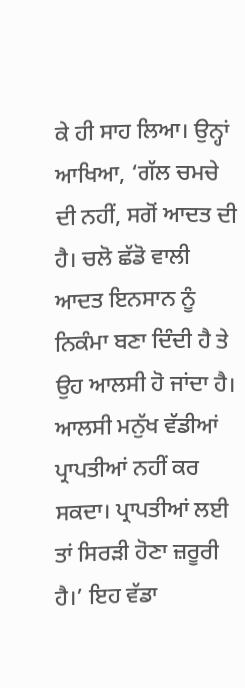ਕੇ ਹੀ ਸਾਹ ਲਿਆ। ਉਨ੍ਹਾਂ ਆਖਿਆ, ‘ਗੱਲ ਚਮਚੇ ਦੀ ਨਹੀਂ, ਸਗੋਂ ਆਦਤ ਦੀ ਹੈ। ਚਲੋ ਛੱਡੋ ਵਾਲੀ ਆਦਤ ਇਨਸਾਨ ਨੂੰ ਨਿਕੰਮਾ ਬਣਾ ਦਿੰਦੀ ਹੈ ਤੇ ਉਹ ਆਲਸੀ ਹੋ ਜਾਂਦਾ ਹੈ। ਆਲਸੀ ਮਨੁੱਖ ਵੱਡੀਆਂ ਪ੍ਰਾਪਤੀਆਂ ਨਹੀਂ ਕਰ ਸਕਦਾ। ਪ੍ਰਾਪਤੀਆਂ ਲਈ ਤਾਂ ਸਿਰੜੀ ਹੋਣਾ ਜ਼ਰੂਰੀ ਹੈ।’ ਇਹ ਵੱਡਾ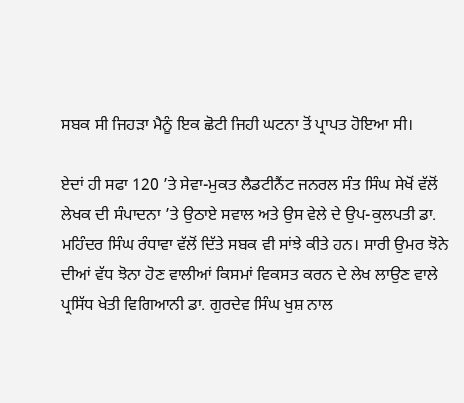ਸਬਕ ਸੀ ਜਿਹੜਾ ਮੈਨੂੰ ਇਕ ਛੋਟੀ ਜਿਹੀ ਘਟਨਾ ਤੋਂ ਪ੍ਰਾਪਤ ਹੋਇਆ ਸੀ।

ਏਦਾਂ ਹੀ ਸਫਾ 120 ’ਤੇ ਸੇਵਾ-ਮੁਕਤ ਲੈਡਟੀਨੈਂਟ ਜਨਰਲ ਸੰਤ ਸਿੰਘ ਸੇਖੋਂ ਵੱਲੋਂ ਲੇਖਕ ਦੀ ਸੰਪਾਦਨਾ ’ਤੇ ਉਠਾਏ ਸਵਾਲ ਅਤੇ ਉਸ ਵੇਲੇ ਦੇ ਉਪ-ਕੁਲਪਤੀ ਡਾ. ਮਹਿੰਦਰ ਸਿੰਘ ਰੰਧਾਵਾ ਵੱਲੋਂ ਦਿੱਤੇ ਸਬਕ ਵੀ ਸਾਂਝੇ ਕੀਤੇ ਹਨ। ਸਾਰੀ ਉਮਰ ਝੋਨੇ ਦੀਆਂ ਵੱਧ ਝੋਨਾ ਹੋਣ ਵਾਲੀਆਂ ਕਿਸਮਾਂ ਵਿਕਸਤ ਕਰਨ ਦੇ ਲੇਖ ਲਾਉਣ ਵਾਲੇ ਪ੍ਰਸਿੱਧ ਖੇਤੀ ਵਿਗਿਆਨੀ ਡਾ. ਗੁਰਦੇਵ ਸਿੰਘ ਖੁਸ਼ ਨਾਲ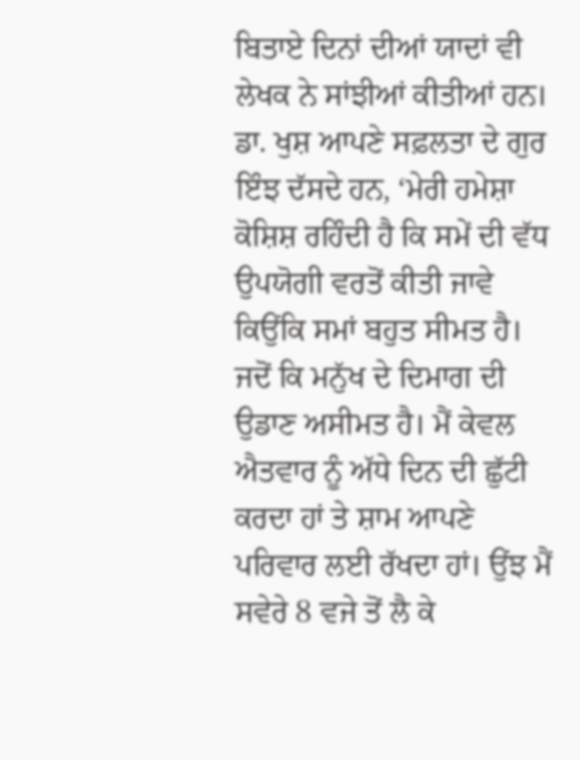ਬਿਤਾਏ ਦਿਨਾਂ ਦੀਆਂ ਯਾਦਾਂ ਵੀ ਲੇਖਕ ਨੇ ਸਾਂਝੀਆਂ ਕੀਤੀਆਂ ਹਨ। ਡਾ. ਖੁਸ਼ ਆਪਣੇ ਸਫ਼ਲਤਾ ਦੇ ਗੁਰ ਇੰਝ ਦੱਸਦੇ ਹਨ, ‘ਮੇਰੀ ਹਮੇਸ਼ਾ ਕੋਸ਼ਿਸ਼ ਰਹਿੰਦੀ ਹੈ ਕਿ ਸਮੇਂ ਦੀ ਵੱਧ ਉਪਯੋਗੀ ਵਰਤੋਂ ਕੀਤੀ ਜਾਵੇ ਕਿਉਂਕਿ ਸਮਾਂ ਬਹੁਤ ਸੀਮਤ ਹੈ। ਜਦੋਂ ਕਿ ਮਨੁੱਖ ਦੇ ਦਿਮਾਗ ਦੀ ਉਡਾਣ ਅਸੀਮਤ ਹੈ। ਮੈਂ ਕੇਵਲ ਐਤਵਾਰ ਨੂੰ ਅੱਧੇ ਦਿਨ ਦੀ ਛੁੱਟੀ ਕਰਦਾ ਹਾਂ ਤੇ ਸ਼ਾਮ ਆਪਣੇ ਪਰਿਵਾਰ ਲਈ ਰੱਖਦਾ ਹਾਂ। ਉਂਝ ਮੈਂ ਸਵੇਰੇ 8 ਵਜੇ ਤੋਂ ਲੈ ਕੇ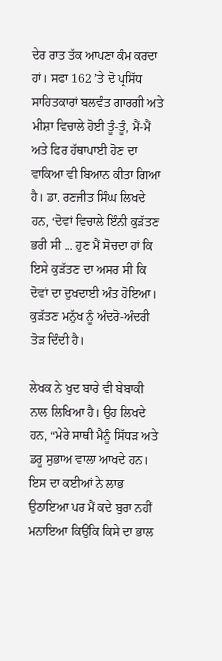ਦੇਰ ਰਾਤ ਤੱਕ ਆਪਣਾ ਕੰਮ ਕਰਦਾ ਹਾਂ। ਸਫਾ 162 ’ਤੇ ਦੋ ਪ੍ਰਸਿੱਧ ਸਾਹਿਤਕਾਰਾਂ ਬਲਵੰਤ ਗਾਰਗੀ ਅਤੇ ਮੀਸ਼ਾ ਵਿਚਾਲੇ ਹੋਈ ਤੂੰ-ਤੂੰ, ਮੈਂ-ਮੈਂ ਅਤੇ ਫਿਰ ਹੱਥਾਪਾਈ ਹੋਣ ਦਾ ਵਾਕਿਆ ਵੀ ਬਿਆਨ ਕੀਤਾ ਗਿਆ ਹੈ। ਡਾ. ਰਣਜੀਤ ਸਿੰਘ ਲਿਖਦੇ ਹਨ, ‘ਦੋਵਾਂ ਵਿਚਾਲੇ ਇੰਨੀ ਕੁੜੱਤਣ ਭਰੀ ਸੀ ... ਹੁਣ ਮੈਂ ਸੋਚਦਾ ਹਾਂ ਕਿ ਇਸੇ ਕੁੜੱਤਣ ਦਾ ਅਸਰ ਸੀ ਕਿ ਦੋਵਾਂ ਦਾ ਦੁਖਦਾਈ ਅੰਤ ਹੋਇਆ। ਕੁੜੱਤਣ ਮਨੁੱਖ ਨੂੰ ਅੰਦਰੋ-ਅੰਦਰੀ ਤੋੜ ਦਿੰਦੀ ਹੈ।

ਲੇਖਕ ਨੇ ਖੁਦ ਬਾਰੇ ਵੀ ਬੇਬਾਕੀ ਨਾਲ ਲਿਖਿਆ ਹੈ। ਉਹ ਲਿਖਦੇ ਹਨ, “ਮੇਰੇ ਸਾਥੀ ਮੈਨੂੰ ਸਿੱਧੜ ਅਤੇ ਡਰੂ ਸੁਭਾਅ ਵਾਲਾ ਆਖਦੇ ਹਨ। ਇਸ ਦਾ ਕਈਆਂ ਨੇ ਲਾਭ ਉਠਾਇਆ ਪਰ ਮੈਂ ਕਦੇ ਬੁਰਾ ਨਹੀਂ ਮਨਾਇਆ ਕਿਉਂਕਿ ਕਿਸੇ ਦਾ ਭਾਲ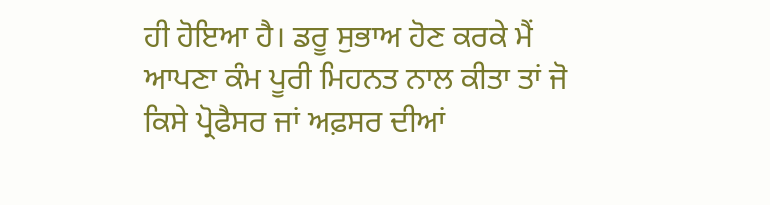ਹੀ ਹੋਇਆ ਹੈ। ਡਰੂ ਸੁਭਾਅ ਹੋਣ ਕਰਕੇ ਮੈਂ ਆਪਣਾ ਕੰਮ ਪੂਰੀ ਮਿਹਨਤ ਨਾਲ ਕੀਤਾ ਤਾਂ ਜੋ ਕਿਸੇ ਪ੍ਰੋਫੈਸਰ ਜਾਂ ਅਫ਼ਸਰ ਦੀਆਂ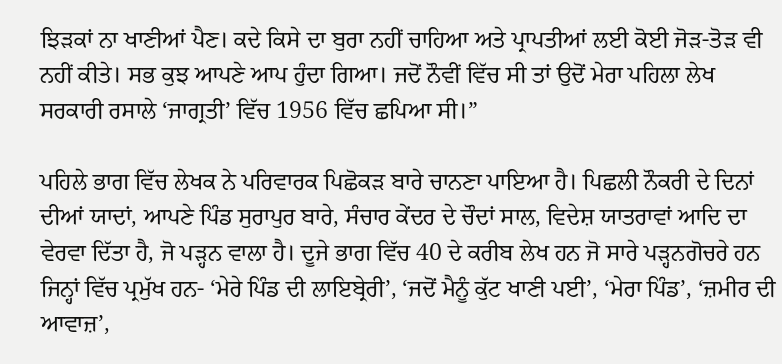ਝਿੜਕਾਂ ਨਾ ਖਾਣੀਆਂ ਪੈਣ। ਕਦੇ ਕਿਸੇ ਦਾ ਬੁਰਾ ਨਹੀਂ ਚਾਹਿਆ ਅਤੇ ਪ੍ਰਾਪਤੀਆਂ ਲਈ ਕੋਈ ਜੋੜ-ਤੋੜ ਵੀ ਨਹੀਂ ਕੀਤੇ। ਸਭ ਕੁਝ ਆਪਣੇ ਆਪ ਹੁੰਦਾ ਗਿਆ। ਜਦੋਂ ਨੌਵੀਂ ਵਿੱਚ ਸੀ ਤਾਂ ਉਦੋਂ ਮੇਰਾ ਪਹਿਲਾ ਲੇਖ ਸਰਕਾਰੀ ਰਸਾਲੇ ‘ਜਾਗ੍ਰਤੀ’ ਵਿੱਚ 1956 ਵਿੱਚ ਛਪਿਆ ਸੀ।”

ਪਹਿਲੇ ਭਾਗ ਵਿੱਚ ਲੇਖਕ ਨੇ ਪਰਿਵਾਰਕ ਪਿਛੋਕੜ ਬਾਰੇ ਚਾਨਣਾ ਪਾਇਆ ਹੈ। ਪਿਛਲੀ ਨੌਕਰੀ ਦੇ ਦਿਨਾਂ ਦੀਆਂ ਯਾਦਾਂ, ਆਪਣੇ ਪਿੰਡ ਸੁਰਾਪੁਰ ਬਾਰੇ, ਸੰਚਾਰ ਕੇਂਦਰ ਦੇ ਚੌਦਾਂ ਸਾਲ, ਵਿਦੇਸ਼ ਯਾਤਰਾਵਾਂ ਆਦਿ ਦਾ ਵੇਰਵਾ ਦਿੱਤਾ ਹੈ, ਜੋ ਪੜ੍ਹਨ ਵਾਲਾ ਹੈ। ਦੂਜੇ ਭਾਗ ਵਿੱਚ 40 ਦੇ ਕਰੀਬ ਲੇਖ ਹਨ ਜੋ ਸਾਰੇ ਪੜ੍ਹਨਗੋਚਰੇ ਹਨ ਜਿਨ੍ਹਾਂ ਵਿੱਚ ਪ੍ਰਮੁੱਖ ਹਨ- ‘ਮੇਰੇ ਪਿੰਡ ਦੀ ਲਾਇਬ੍ਰੇਰੀ’, ‘ਜਦੋਂ ਮੈਨੂੰ ਕੁੱਟ ਖਾਣੀ ਪਈ’, ‘ਮੇਰਾ ਪਿੰਡ’, ‘ਜ਼ਮੀਰ ਦੀ ਆਵਾਜ਼’,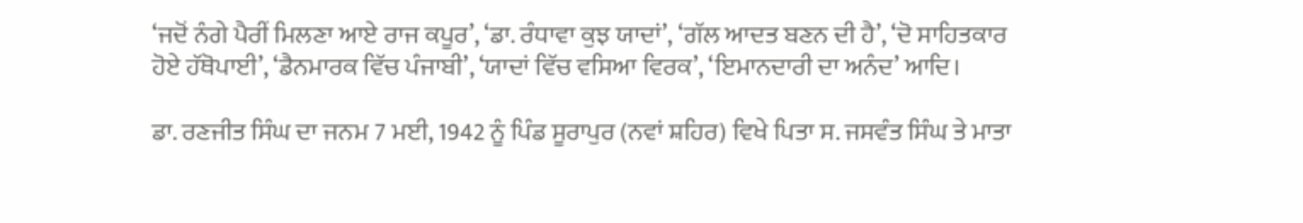‘ਜਦੋਂ ਨੰਗੇ ਪੈਰੀਂ ਮਿਲਣਾ ਆਏ ਰਾਜ ਕਪੂਰ’, ‘ਡਾ. ਰੰਧਾਵਾ ਕੁਝ ਯਾਦਾਂ’, ‘ਗੱਲ ਆਦਤ ਬਣਨ ਦੀ ਹੈ’, ‘ਦੋ ਸਾਹਿਤਕਾਰ ਹੋਏ ਹੱਥੋਪਾਈ’, ‘ਡੈਨਮਾਰਕ ਵਿੱਚ ਪੰਜਾਬੀ’, ‘ਯਾਦਾਂ ਵਿੱਚ ਵਸਿਆ ਵਿਰਕ’, ‘ਇਮਾਨਦਾਰੀ ਦਾ ਅਨੰਦ’ ਆਦਿ।

ਡਾ. ਰਣਜੀਤ ਸਿੰਘ ਦਾ ਜਨਮ 7 ਮਈ, 1942 ਨੂੰ ਪਿੰਡ ਸੂਰਾਪੁਰ (ਨਵਾਂ ਸ਼ਹਿਰ) ਵਿਖੇ ਪਿਤਾ ਸ. ਜਸਵੰਤ ਸਿੰਘ ਤੇ ਮਾਤਾ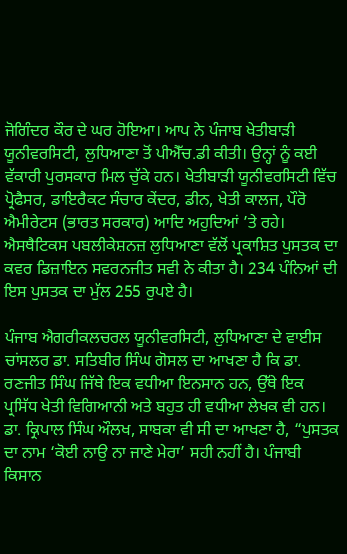ਜੋਗਿੰਦਰ ਕੌਰ ਦੇ ਘਰ ਹੋਇਆ। ਆਪ ਨੇ ਪੰਜਾਬ ਖੇਤੀਬਾੜੀ ਯੂਨੀਵਰਸਿਟੀ, ਲੁਧਿਆਣਾ ਤੋਂ ਪੀਐੱਚ.ਡੀ ਕੀਤੀ। ਉਨ੍ਹਾਂ ਨੂੰ ਕਈ ਵੱਕਾਰੀ ਪੁਰਸਕਾਰ ਮਿਲ ਚੁੱਕੇ ਹਨ। ਖੇਤੀਬਾੜੀ ਯੂਨੀਵਰਸਿਟੀ ਵਿੱਚ ਪ੍ਰੋਫੈਸਰ, ਡਾਇਰੈਕਟ ਸੰਚਾਰ ਕੇਂਦਰ, ਡੀਨ, ਖੇਤੀ ਕਾਲਜ, ਪੌਰੋ ਐਮੀਰੇਟਸ (ਭਾਰਤ ਸਰਕਾਰ) ਆਦਿ ਅਹੁਦਿਆਂ ’ਤੇ ਰਹੇ। ਐਸਥੈਟਿਕਸ ਪਬਲੀਕੇਸ਼ਨਜ਼ ਲੁਧਿਆਣਾ ਵੱਲੋਂ ਪ੍ਰਕਾਸ਼ਿਤ ਪੁਸਤਕ ਦਾ ਕਵਰ ਡਿਜ਼ਾਇਨ ਸਵਰਨਜੀਤ ਸਵੀ ਨੇ ਕੀਤਾ ਹੈ। 234 ਪੰਨਿਆਂ ਦੀ ਇਸ ਪੁਸਤਕ ਦਾ ਮੁੱਲ 255 ਰੁਪਏ ਹੈ।

ਪੰਜਾਬ ਐਗਰੀਕਲਚਰਲ ਯੂਨੀਵਰਸਿਟੀ, ਲੁਧਿਆਣਾ ਦੇ ਵਾਈਸ ਚਾਂਸਲਰ ਡਾ. ਸਤਿਬੀਰ ਸਿੰਘ ਗੋਸਲ ਦਾ ਆਖਣਾ ਹੈ ਕਿ ਡਾ. ਰਣਜੀਤ ਸਿੰਘ ਜਿੱਥੇ ਇਕ ਵਧੀਆ ਇਨਸਾਨ ਹਨ, ਉੱਥੇ ਇਕ ਪ੍ਰਸਿੱਧ ਖੇਤੀ ਵਿਗਿਆਨੀ ਅਤੇ ਬਹੁਤ ਹੀ ਵਧੀਆ ਲੇਖਕ ਵੀ ਹਨ। ਡਾ. ਕ੍ਰਿਪਾਲ ਸਿੰਘ ਔਲਖ, ਸਾਬਕਾ ਵੀ ਸੀ ਦਾ ਆਖਣਾ ਹੈ, “ਪੁਸਤਕ ਦਾ ਨਾਮ ‘ਕੋਈ ਨਾਉ ਨਾ ਜਾਣੇ ਮੇਰਾ’ ਸਹੀ ਨਹੀਂ ਹੈ। ਪੰਜਾਬੀ ਕਿਸਾਨ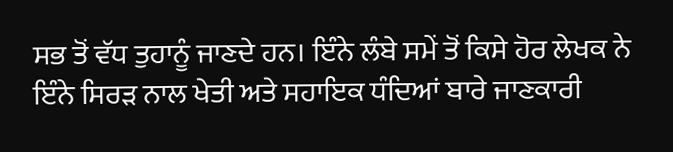ਸਭ ਤੋਂ ਵੱਧ ਤੁਹਾਨੂੰ ਜਾਣਦੇ ਹਨ। ਇੰਨੇ ਲੰਬੇ ਸਮੇਂ ਤੋਂ ਕਿਸੇ ਹੋਰ ਲੇਖਕ ਨੇ ਇੰਨੇ ਸਿਰੜ ਨਾਲ ਖੇਤੀ ਅਤੇ ਸਹਾਇਕ ਧੰਦਿਆਂ ਬਾਰੇ ਜਾਣਕਾਰੀ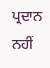ਪ੍ਰਦਾਨ ਨਹੀਂ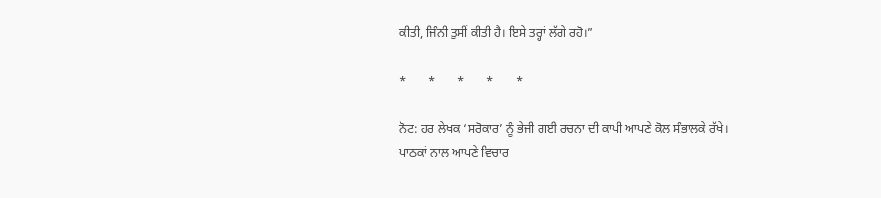ਕੀਤੀ, ਜਿੰਨੀ ਤੁਸੀਂ ਕੀਤੀ ਹੈ। ਇਸੇ ਤਰ੍ਹਾਂ ਲੱਗੇ ਰਹੋ।”

*       *       *       *       *

ਨੋਟ: ਹਰ ਲੇਖਕ ‘ਸਰੋਕਾਰ’ ਨੂੰ ਭੇਜੀ ਗਈ ਰਚਨਾ ਦੀ ਕਾਪੀ ਆਪਣੇ ਕੋਲ ਸੰਭਾਲਕੇ ਰੱਖੇ।
ਪਾਠਕਾਂ ਨਾਲ ਆਪਣੇ ਵਿਚਾਰ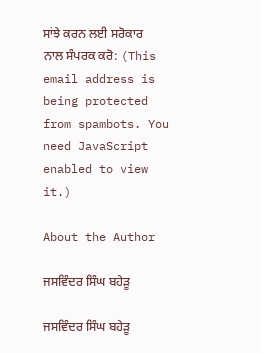ਸਾਂਝੇ ਕਰਨ ਲਈ ਸਰੋਕਾਰ ਨਾਲ ਸੰਪਰਕ ਕਰੋ: (This email address is being protected from spambots. You need JavaScript enabled to view it.)

About the Author

ਜਸਵਿੰਦਰ ਸਿੰਘ ਬਹੇੜੂ

ਜਸਵਿੰਦਰ ਸਿੰਘ ਬਹੇੜੂ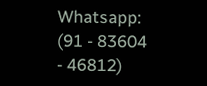Whatsapp: (91 - 83604 - 46812)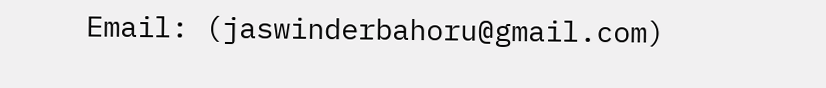Email: (jaswinderbahoru@gmail.com)